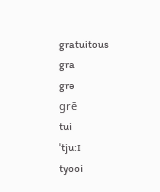gratuitous
gra
grə
grē
tui
ˈtju:ɪ
tyooi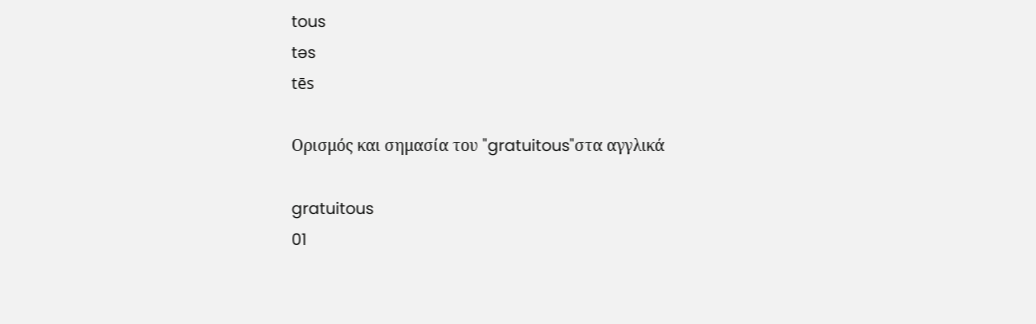tous
təs
tēs

Ορισμός και σημασία του "gratuitous"στα αγγλικά

gratuitous
01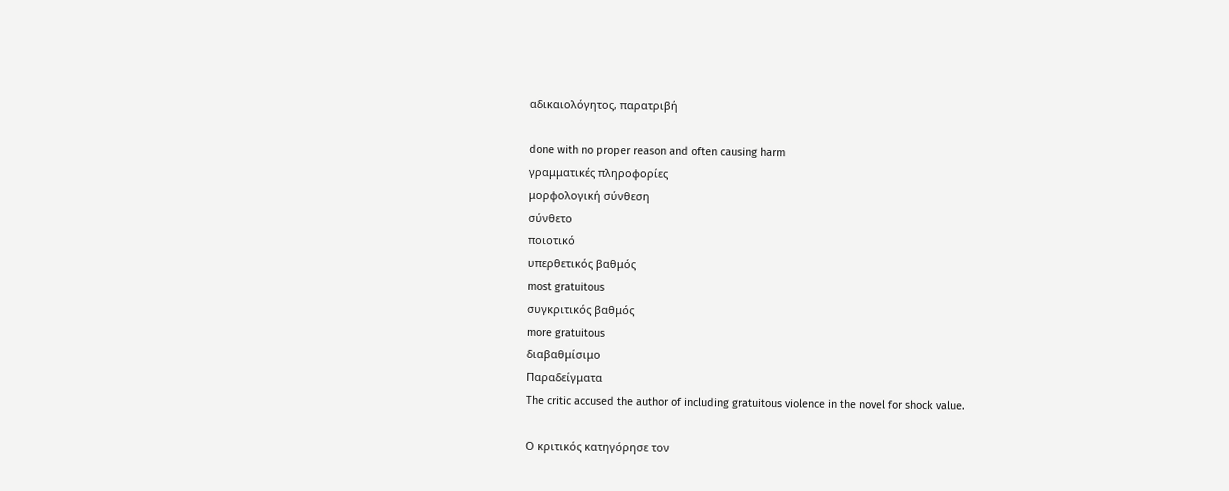αδικαιολόγητος, παρατριβή

done with no proper reason and often causing harm
γραμματικές πληροφορίες
μορφολογική σύνθεση
σύνθετο
ποιοτικό
υπερθετικός βαθμός
most gratuitous
συγκριτικός βαθμός
more gratuitous
διαβαθμίσιμο
Παραδείγματα
The critic accused the author of including gratuitous violence in the novel for shock value.

Ο κριτικός κατηγόρησε τον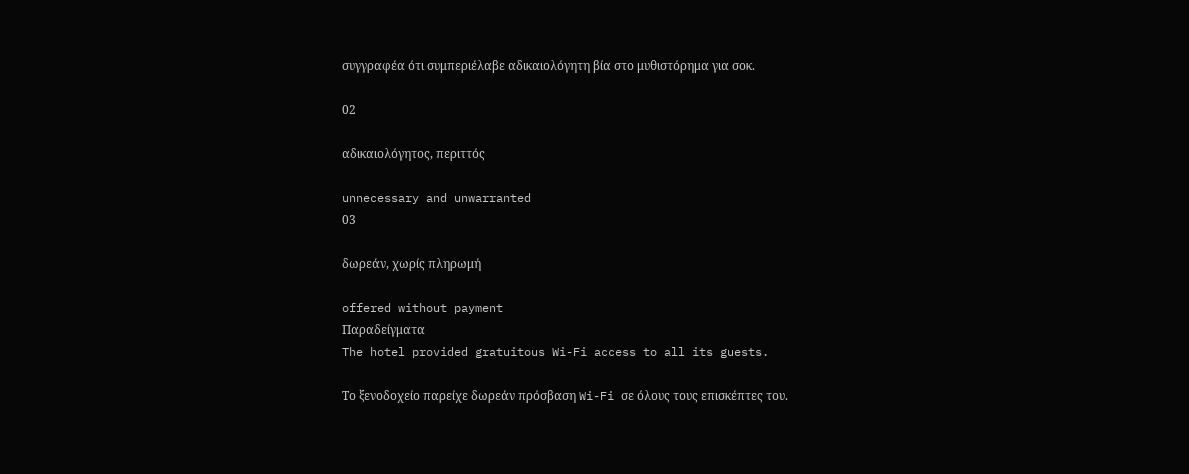συγγραφέα ότι συμπεριέλαβε αδικαιολόγητη βία στο μυθιστόρημα για σοκ.

02

αδικαιολόγητος, περιττός

unnecessary and unwarranted
03

δωρεάν, χωρίς πληρωμή

offered without payment
Παραδείγματα
The hotel provided gratuitous Wi-Fi access to all its guests.

Το ξενοδοχείο παρείχε δωρεάν πρόσβαση Wi-Fi σε όλους τους επισκέπτες του.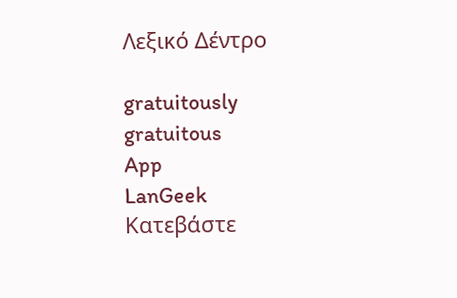Λεξικό Δέντρο

gratuitously
gratuitous
App
LanGeek
Κατεβάστε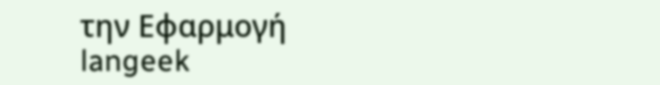την Εφαρμογή
langeek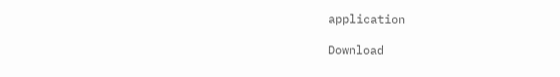application

Download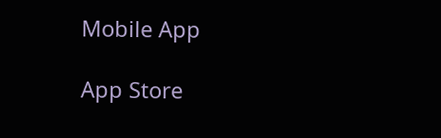Mobile App

App Store